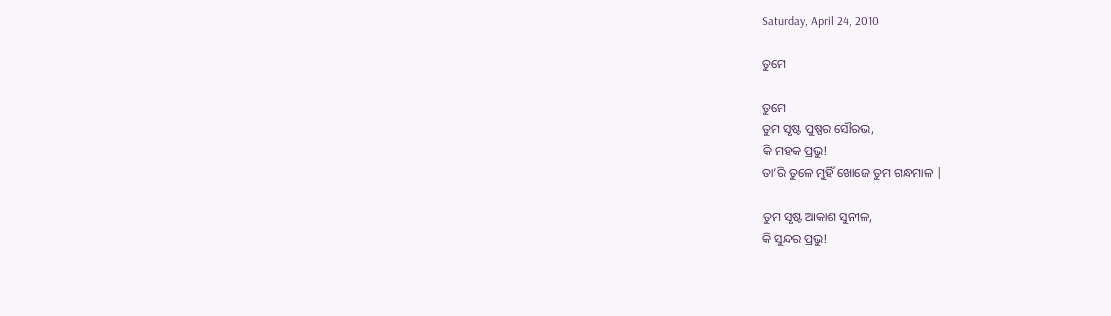Saturday, April 24, 2010

ତୁମେ

ତୁମେ
ତୁମ ସୃଷ୍ଟ ପୁଷ୍ପର ସୌରଭ,
କି ମହକ ପ୍ରଭୁ!
ତା’ରି ତୁଳେ ମୁହିଁ ଖୋଜେ ତୁମ ଗନ୍ଧମାଳ |

ତୁମ ସୃଷ୍ଟ ଆକାଶ ସୁନୀଳ,
କି ସୁନ୍ଦର ପ୍ରଭୁ!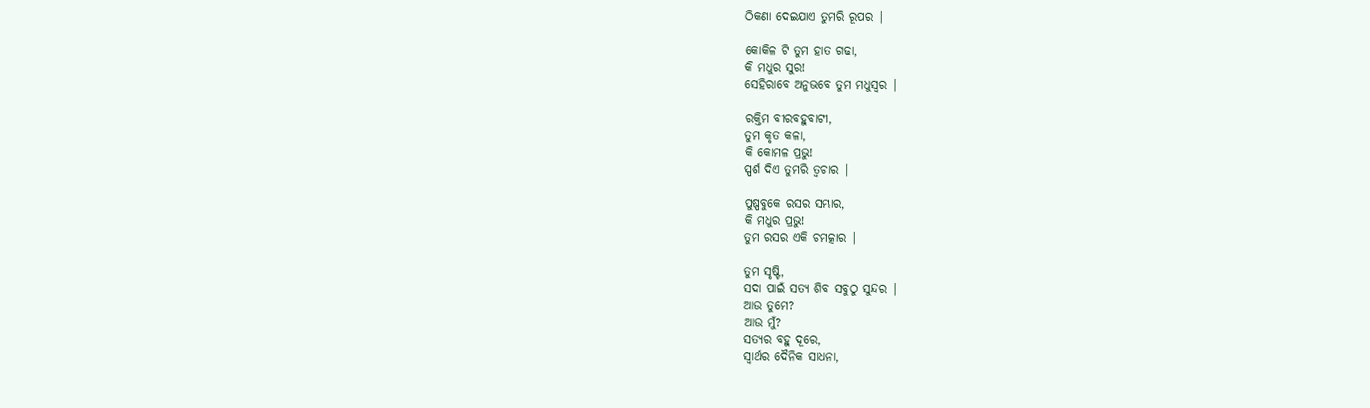ଠିକଣା ଦେଇଯାଏ ତୁମରି ରୂପର |

କୋକିଳ ଟି ତୁମ ହାତ ଗଢା,
କି ମଧୁର ସୁର!
ସେହିରାବେ ଅନୁଭବେ ତୁମ ମଧୁସ୍ଵର |

ରକ୍ତିମ ବୀରବହୁବାଟୀ,
ତୁମ କୃତ କଳା,
କି କୋମଳ ପ୍ରଭୁ!
ସ୍ପର୍ଶ ଦିଏ ତୁମରି ତ୍ଵଚାର |

ପୁଷ୍ପବୁକେ ରସର ସମ୍ଭାର,
କି ମଧୁର ପ୍ରଭୁ!
ତୁମ ରସର ଏକି ଚମତ୍କାର |

ତୁମ ସୃଷ୍ଟି,
ସଦା ପାଇଁ ସତ୍ୟ ଶିବ ସବୁଠୁ ସୁନ୍ଦର |
ଆଉ ତୁମେ?
ଆଉ ମୁଁ?
ସତ୍ୟର ବହୁ ଦୂରେ,
ସ୍ଵାର୍ଥର ଦୈନିକ ସାଧନା,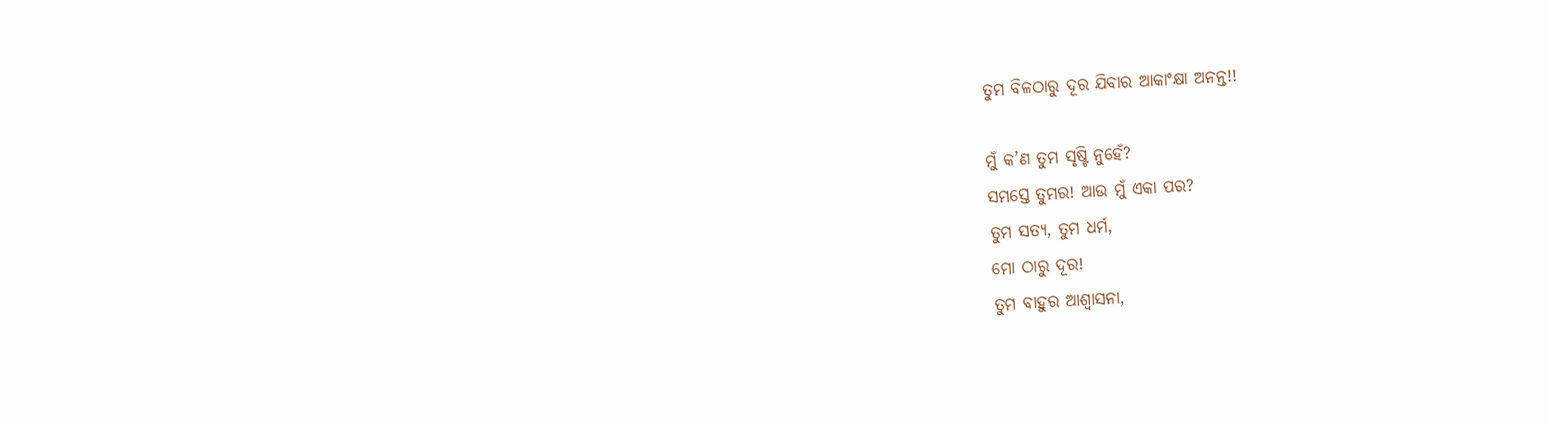ତୁମ ବିଳଠାରୁ ଦୂର ଯିବାର ଆକାଂକ୍ଷା ଅନନ୍ତ!!

ମୁଁ କ’ଣ ତୁମ ସୃଷ୍ଟି ନୁହେଁ?
ସମସ୍ତେ ତୁମର! ଆଉ ମୁଁ ଏକା ପର?
ତୁମ ସତ୍ୟ, ତୁମ ଧର୍ମ,
ମୋ ଠାରୁ ଦୂର!
ତୁମ ବାହୁର ଆଶ୍ଵାସନା,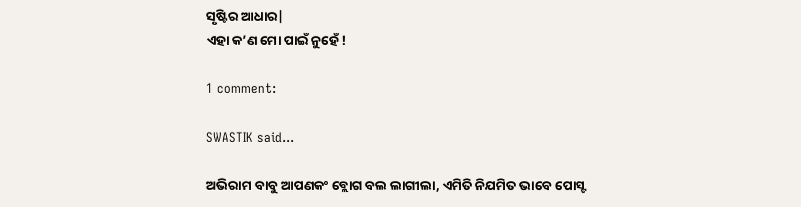ସୃଷ୍ଟିର ଆଧାର|
ଏହା କ’ଣ ମୋ ପାଇଁ ନୁହେଁ !

1 comment:

SWASTIK said...

ଅଭିରାମ ବାବୁ ଆପଣକଂ ବ୍ଲୋଗ ବଲ ଲାଗୀଲା, ଏମିତି ନିଯମିତ ଭାବେ ପୋସ୍ଟ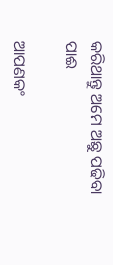କରିଥାନ୍ତୁ ଅମେ ଅଛୁ ପଢିବା ପାଈ

ଆପଣକଂ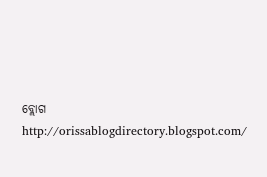ବ୍ଲୋଗ http://orissablogdirectory.blogspot.com/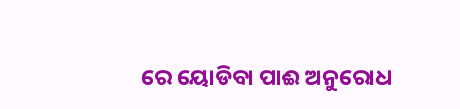ରେ ୟୋଡିବା ପାଈ ଅନୁରୋଧ